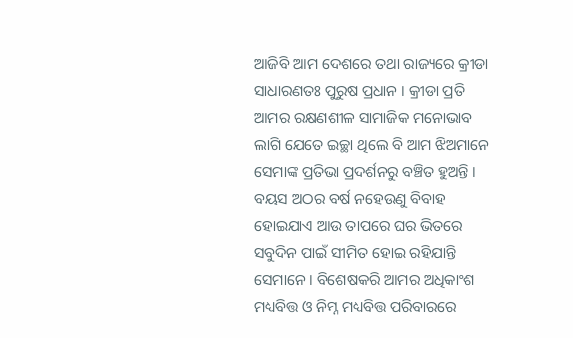ଆଜିବି ଆମ ଦେଶରେ ତଥା ରାଜ୍ୟରେ କ୍ରୀଡା ସାଧାରଣତଃ ପୁରୁଷ ପ୍ରଧାନ । କ୍ରୀଡା ପ୍ରତି ଆମର ରକ୍ଷଣଶୀଳ ସାମାଜିକ ମନୋଭାବ ଲାଗି ଯେତେ ଇଚ୍ଛା ଥିଲେ ବି ଆମ ଝିଅମାନେ ସେମାଙ୍କ ପ୍ରତିଭା ପ୍ରଦର୍ଶନରୁ ବଞ୍ଚିତ ହୁଅନ୍ତି । ବୟସ ଅଠର ବର୍ଷ ନହେଉଣୁ ବିବାହ ହୋଇଯାଏ ଆଉ ତାପରେ ଘର ଭିତରେ ସବୁଦିନ ପାଇଁ ସୀମିତ ହୋଇ ରହିଯାନ୍ତି ସେମାନେ । ବିଶେଷକରି ଆମର ଅଧିକାଂଶ ମଧ୍ୟବିତ୍ତ ଓ ନିମ୍ନ ମଧ୍ୟବିତ୍ତ ପରିବାରରେ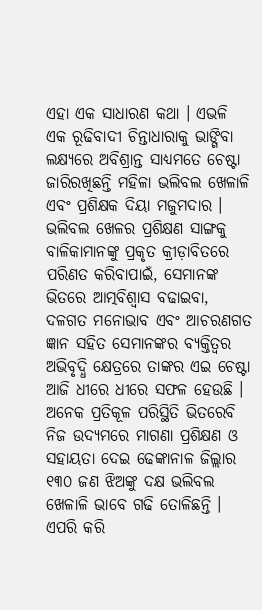ଏହା ଏକ ସାଧାରଣ କଥା । ଏଭଳି ଏକ ରୂଢିବାଦୀ ଚିନ୍ତାଧାରାକୁ ଭାଙ୍ଗିବା ଲକ୍ଷ୍ୟରେ ଅବିଶ୍ରାନ୍ତ ସାଧ୍ୟମତେ ଚେଷ୍ଟା ଜାରିରଖିଛନ୍ତି ମହିଳା ଭଲିବଲ ଖେଳାଳି ଏବଂ ପ୍ରଶିକ୍ଷକ ଦିୟା ମଜୁମଦାର ।
ଭଲିବଲ ଖେଳର ପ୍ରଶିକ୍ଷଣ ସାଙ୍ଗକୁ ବାଳିକାମାନଙ୍କୁ ପ୍ରକୃତ କ୍ରୀଡ଼ାବିତରେ ପରିଣତ କରିବାପାଇଁ, ସେମାନଙ୍କ ଭିତରେ ଆତ୍ମବିଶ୍ୱାସ ବଢାଇବା, ଦଳଗତ ମନୋଭାବ ଏବଂ ଆଚରଣଗତ ଜ୍ଞାନ ସହିତ ସେମାନଙ୍କର ବ୍ୟକ୍ତିତ୍ୱର ଅଭିବୃଦ୍ଧି କ୍ଷେତ୍ରରେ ତାଙ୍କର ଏଇ ଚେଷ୍ଟା ଆଜି ଧୀରେ ଧୀରେ ସଫଳ ହେଉଛି । ଅନେକ ପ୍ରତିକୂଳ ପରିସ୍ଥିତି ଭିତରେବି ନିଜ ଉଦ୍ୟମରେ ମାଗଣା ପ୍ରଶିକ୍ଷଣ ଓ ସହାୟତା ଦେଇ ଢେଙ୍କାନାଳ ଜିଲ୍ଲାର ୧୩୦ ଜଣ ଝିଅଙ୍କୁ ଦକ୍ଷ ଭଲିବଲ ଖେଳାଳି ଭାବେ ଗଢି ତୋଳିଛନ୍ତି । ଏପରି କରି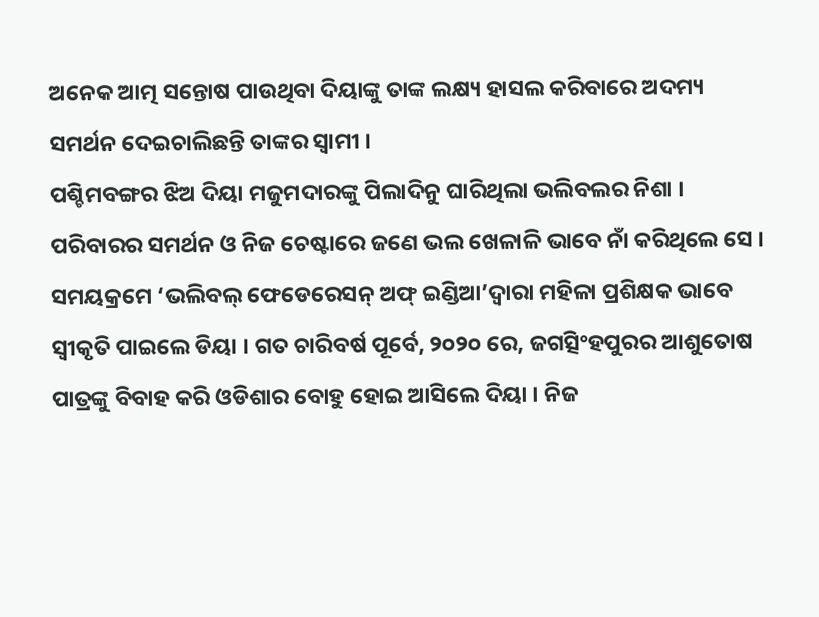ଅନେକ ଆତ୍ମ ସନ୍ତୋଷ ପାଉଥିବା ଦିୟାଙ୍କୁ ତାଙ୍କ ଲକ୍ଷ୍ୟ ହାସଲ କରିବାରେ ଅଦମ୍ୟ ସମର୍ଥନ ଦେଇଚାଲିଛନ୍ତି ତାଙ୍କର ସ୍ୱାମୀ ।
ପଶ୍ଚିମବଙ୍ଗର ଝିଅ ଦିୟା ମଜୁମଦାରଙ୍କୁ ପିଲାଦିନୁ ଘାରିଥିଲା ଭଲିବଲର ନିଶା । ପରିବାରର ସମର୍ଥନ ଓ ନିଜ ଚେଷ୍ଟାରେ ଜଣେ ଭଲ ଖେଳାଳି ଭାବେ ନାଁ କରିଥିଲେ ସେ । ସମୟକ୍ରମେ ‘ଭଲିବଲ୍ ଫେଡେରେସନ୍ ଅଫ୍ ଇଣ୍ଡିଆ’ଦ୍ୱାରା ମହିଳା ପ୍ରଶିକ୍ଷକ ଭାବେ ସ୍ଵୀକୃତି ପାଇଲେ ଡିୟା । ଗତ ଚାରିବର୍ଷ ପୂର୍ବେ, ୨୦୨୦ ରେ, ଜଗତ୍ସିଂହପୁରର ଆଶୁତୋଷ ପାତ୍ରଙ୍କୁ ବିବାହ କରି ଓଡିଶାର ବୋହୁ ହୋଇ ଆସିଲେ ଦିୟା । ନିଜ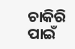ଚାକିରି ପାଇଁ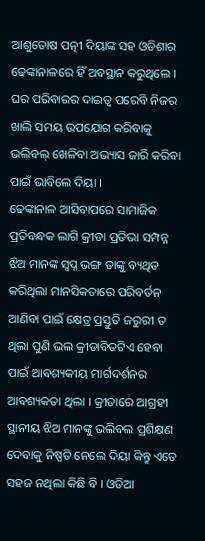ଆଶୁତୋଷ ପତ୍ନୀ ଦିୟାଙ୍କ ସହ ଓଡିଶାର ଢେଙ୍କାନାଳରେ ହିଁ ଅବସ୍ଥାନ କରୁଥିଲେ । ଘର ପରିବାରର ଦାଇତ୍ଵ ପରେବି ନିଜର ଖାଲି ସମୟ ଉପଯୋଗ କରିବାକୁ ଭଲିବଲ୍ ଖେଳିବା ଅଭ୍ୟାସ ଜାରି କରିବା ପାଇଁ ଭାବିଲେ ଦିୟା ।
ଢେଙ୍କାନାଳ ଆସିବାପରେ ସାମାଜିକ ପ୍ରତିବନ୍ଧକ ଲାଗି କ୍ରୀଡା ପ୍ରତିଭା ସମ୍ପନ୍ନ ଝିଅ ମାନଙ୍କ ସ୍ଵପ୍ନ ଭଙ୍ଗ ତାଙ୍କୁ ବ୍ୟଥିତ କରିଥିଲା ମାନସିକତାରେ ପରିବର୍ତନ ଆଣିବା ପାଇଁ କ୍ଷେତ୍ର ପ୍ରସ୍ତୁତି ଜରୁରୀ ତ ଥିଲା ପୁଣି ଭଲ କ୍ରୀଡାବିତଟିଏ ହେବା ପାଇଁ ଆବଶ୍ୟକୀୟ ମାର୍ଗଦର୍ଶନର ଆବଶ୍ୟକତା ଥିଲା । କ୍ରୀଡାରେ ଆଗ୍ରହୀ ସ୍ଥାନୀୟ ଝିଅ ମାନଙ୍କୁ ଭଲିବଲ ପ୍ରଶିକ୍ଷଣ ଦେବାକୁ ନିଷ୍ପତି ନେଲେ ଦିୟା କିନ୍ତୁ ଏତେ ସହଜ ନଥିଲା କିଛି ବି । ଓଡିଆ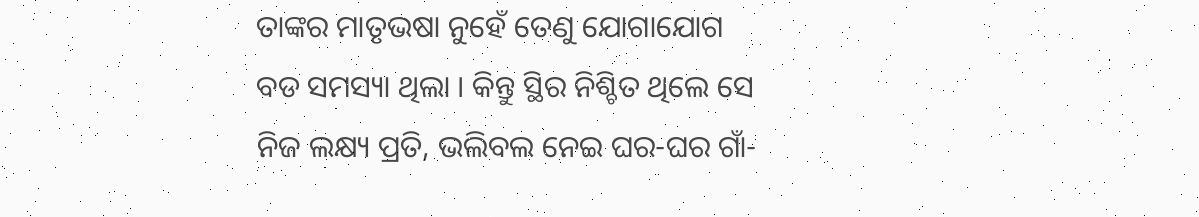ତାଙ୍କର ମାତୃଭଷା ନୁହେଁ ତେଣୁ ଯୋଗାଯୋଗ ବଡ ସମସ୍ୟା ଥିଲା । କିନ୍ତୁ ସ୍ଥିର ନିଶ୍ଚିତ ଥିଲେ ସେ ନିଜ ଲକ୍ଷ୍ୟ ପ୍ରତି, ଭଲିବଲ ନେଇ ଘର-ଘର ଗାଁ-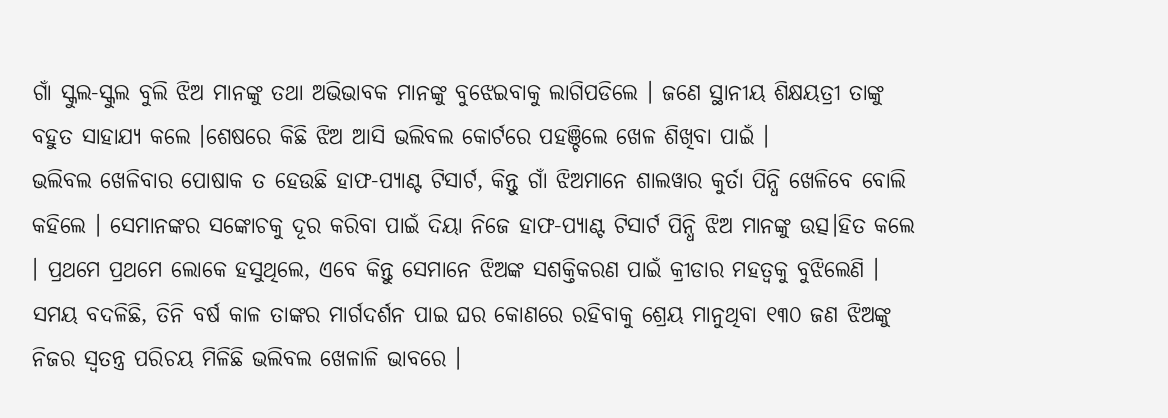ଗାଁ ସ୍କୁଲ-ସ୍କୁଲ ବୁଲି ଝିଅ ମାନଙ୍କୁ ତଥା ଅଭିଭାବକ ମାନଙ୍କୁ ବୁଝେଇବାକୁ ଲାଗିପଡିଲେ । ଜଣେ ସ୍ଥାନୀୟ ଶିକ୍ଷୟତ୍ରୀ ତାଙ୍କୁ ବହୁତ ସାହାଯ୍ୟ କଲେ ।ଶେଷରେ କିଛି ଝିଅ ଆସି ଭଲିବଲ କୋର୍ଟରେ ପହଞ୍ଚିଲେ ଖେଳ ଶିଖିବା ପାଇଁ ।
ଭଲିବଲ ଖେଳିବାର ପୋଷାକ ତ ହେଉଛି ହାଫ-ପ୍ୟାଣ୍ଟ ଟିସାର୍ଟ, କିନ୍ତୁ ଗାଁ ଝିଅମାନେ ଶାଲୱାର କୁର୍ତା ପିନ୍ଧି ଖେଳିବେ ବୋଲି କହିଲେ । ସେମାନଙ୍କର ସଙ୍କୋଚକୁ ଦୂର କରିବା ପାଇଁ ଦିୟା ନିଜେ ହାଫ-ପ୍ୟାଣ୍ଟ ଟିସାର୍ଟ ପିନ୍ଧି ଝିଅ ମାନଙ୍କୁ ଉତ୍ସ।ହିତ କଲେ । ପ୍ରଥମେ ପ୍ରଥମେ ଲୋକେ ହସୁଥିଲେ, ଏବେ କିନ୍ତୁ ସେମାନେ ଝିଅଙ୍କ ସଶକ୍ତିକରଣ ପାଇଁ କ୍ରୀଡାର ମହତ୍ଵକୁ ବୁଝିଲେଣି । ସମୟ ବଦଳିଛି, ତିନି ବର୍ଷ କାଳ ତାଙ୍କର ମାର୍ଗଦର୍ଶନ ପାଇ ଘର କୋଣରେ ରହିବାକୁ ଶ୍ରେୟ ମାନୁଥିବା ୧୩୦ ଜଣ ଝିଅଙ୍କୁ ନିଜର ସ୍ଵତନ୍ତ୍ର ପରିଚୟ ମିଳିଛି ଭଲିବଲ ଖେଳାଳି ଭାବରେ ।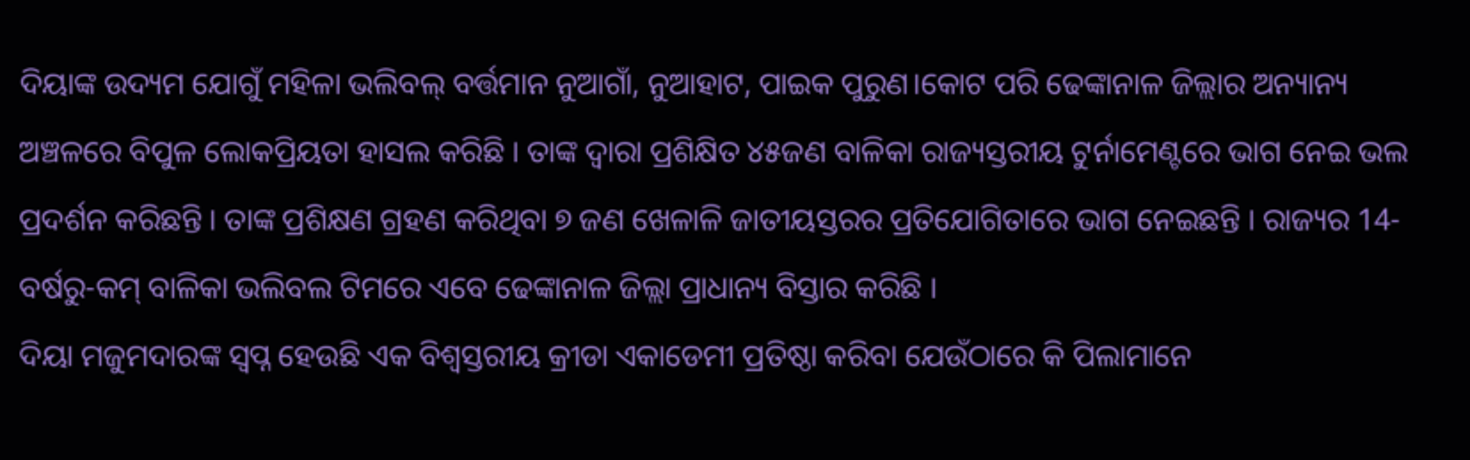ଦିୟାଙ୍କ ଉଦ୍ୟମ ଯୋଗୁଁ ମହିଳା ଭଲିବଲ୍ ବର୍ତ୍ତମାନ ନୁଆଗାଁ, ନୁଆହାଟ, ପାଇକ ପୁରୁଣ।କୋଟ ପରି ଢେଙ୍କାନାଳ ଜିଲ୍ଲାର ଅନ୍ୟାନ୍ୟ ଅଞ୍ଚଳରେ ବିପୁଳ ଲୋକପ୍ରିୟତା ହାସଲ କରିଛି । ତାଙ୍କ ଦ୍ଵାରା ପ୍ରଶିକ୍ଷିତ ୪୫ଜଣ ବାଳିକା ରାଜ୍ୟସ୍ତରୀୟ ଟୁର୍ନାମେଣ୍ଟରେ ଭାଗ ନେଇ ଭଲ ପ୍ରଦର୍ଶନ କରିଛନ୍ତି । ତାଙ୍କ ପ୍ରଶିକ୍ଷଣ ଗ୍ରହଣ କରିଥିବା ୭ ଜଣ ଖେଳାଳି ଜାତୀୟସ୍ତରର ପ୍ରତିଯୋଗିତାରେ ଭାଗ ନେଇଛନ୍ତି । ରାଜ୍ୟର 14-ବର୍ଷରୁ-କମ୍ ବାଳିକା ଭଲିବଲ ଟିମରେ ଏବେ ଢେଙ୍କାନାଳ ଜିଲ୍ଲା ପ୍ରାଧାନ୍ୟ ବିସ୍ତାର କରିଛି ।
ଦିୟା ମଜୁମଦାରଙ୍କ ସ୍ଵପ୍ନ ହେଉଛି ଏକ ବିଶ୍ୱସ୍ତରୀୟ କ୍ରୀଡା ଏକାଡେମୀ ପ୍ରତିଷ୍ଠା କରିବା ଯେଉଁଠାରେ କି ପିଲାମାନେ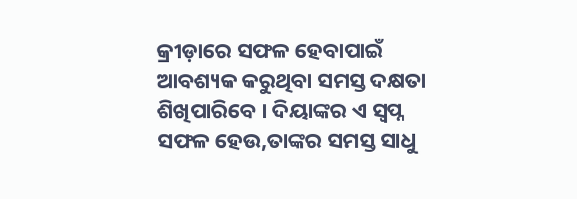କ୍ରୀଡ଼ାରେ ସଫଳ ହେବାପାଇଁ ଆବଶ୍ୟକ କରୁଥିବା ସମସ୍ତ ଦକ୍ଷତା ଶିଖିପାରିବେ । ଦିୟାଙ୍କର ଏ ସ୍ଵପ୍ନ ସଫଳ ହେଉ,ତାଙ୍କର ସମସ୍ତ ସାଧୁ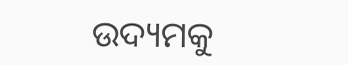ଉଦ୍ୟମକୁ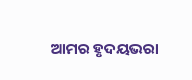ଆମର ହୃଦୟଭରା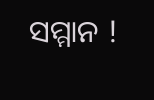ସମ୍ମାନ !